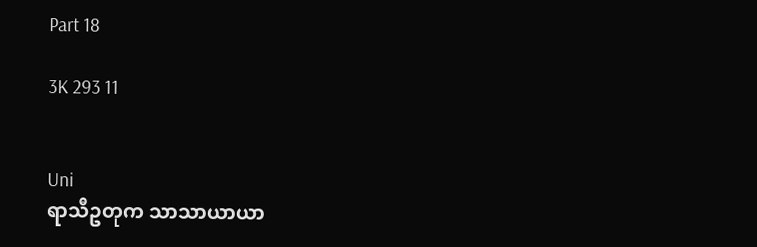Part 18

3K 293 11


Uni
ရာသီဥတုက သာသာယာယာ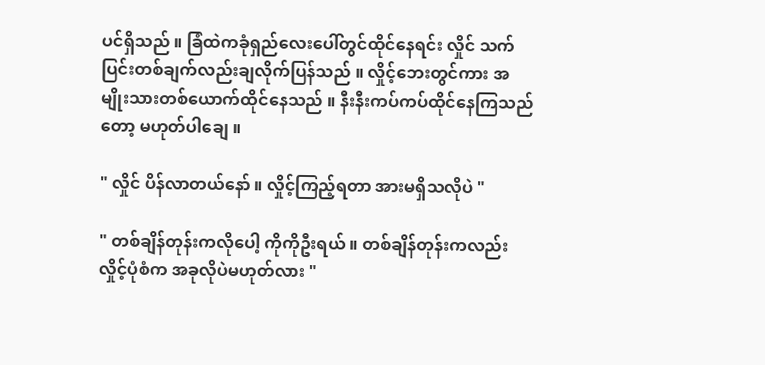ပင်ရှိသည် ။ ခြံထဲကခုံရှည်လေးပေါ်တွင်ထိုင်နေရင်း လှိုင် သက်ပြင်းတစ်ချက်လည်းချလိုက်ပြန်သည် ။ လှိုင့်ဘေးတွင်ကား အမျိုးသားတစ်ယောက်ထိုင်နေသည် ။ နီးနီးကပ်ကပ်ထိုင်နေကြသည်တော့ မဟုတ်ပါချေ ။

" လှိုင် ပိန်လာတယ်နော် ။ လှိုင့်ကြည့်ရတာ အားမရှိသလိုပဲ "

" တစ်ချိန်တုန်းကလိုပေါ့ ကိုကိုဦးရယ် ။ တစ်ချိန်တုန်းကလည်း လှိုင့်ပုံစံက အခုလိုပဲမဟုတ်လား "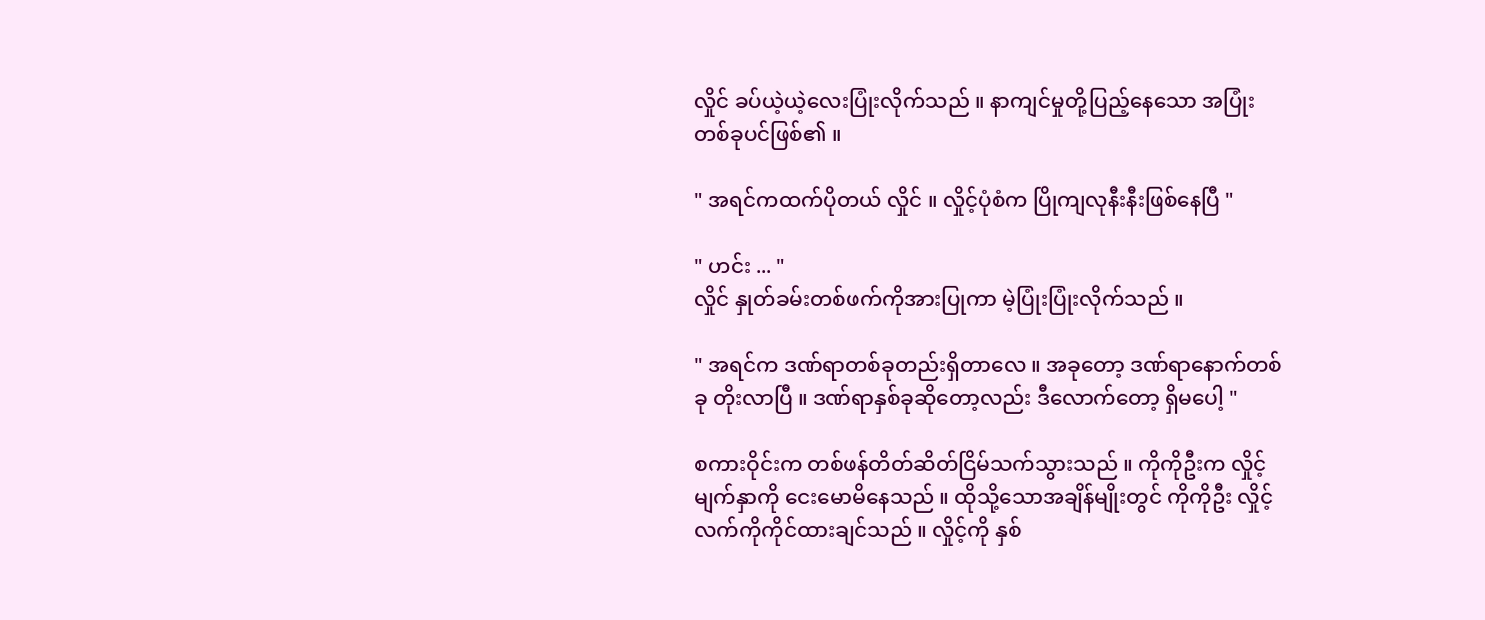လှိုင် ခပ်ယဲ့ယဲ့လေးပြုံးလိုက်သည် ။ နာကျင်မှုတို့ပြည့်နေသော အပြုံးတစ်ခုပင်ဖြစ်၏ ။

" အရင်ကထက်ပိုတယ် လှိုင် ။ လှိုင့်ပုံစံက ပြိုကျလုနီးနီးဖြစ်နေပြီ "

" ဟင်း ... "
လှိုင် နှုတ်ခမ်းတစ်ဖက်ကိုအားပြုကာ မဲ့ပြုံးပြုံးလိုက်သည် ။

" အရင်က ဒဏ်ရာတစ်ခုတည်းရှိတာလေ ။ အခုတော့ ဒဏ်ရာနောက်တစ်ခု တိုးလာပြီ ။ ဒဏ်ရာနှစ်ခုဆိုတော့လည်း ဒီလောက်တော့ ရှိမပေါ့ "

စကားဝိုင်းက တစ်ဖန်တိတ်ဆိတ်ငြိမ်သက်သွားသည် ။ ကိုကိုဦးက လှိုင့်မျက်နှာကို ငေးမောမိနေသည် ။ ထိုသို့သောအချိန်မျိုးတွင် ကိုကိုဦး လှိုင့်လက်ကိုကိုင်ထားချင်သည် ။ လှိုင့်ကို နှစ်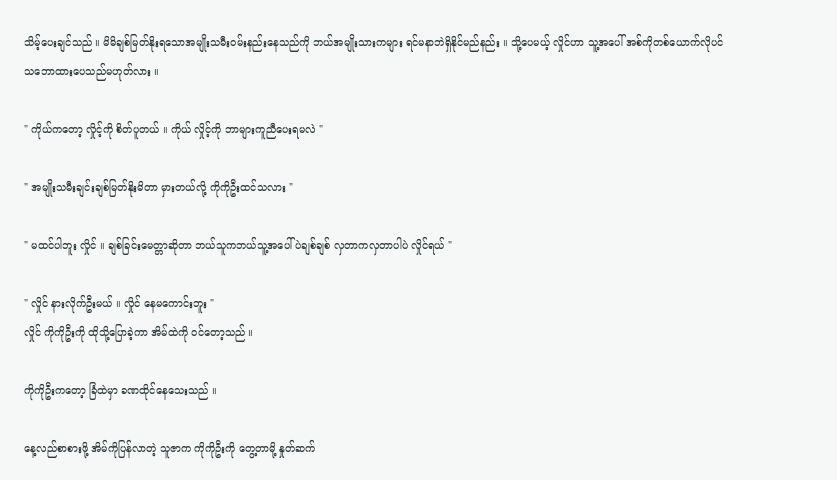သိမ့်ပေးချင်သည် ။ မိမိချစ်မြတ်နိုးရသောအမျိုးသမီးဝမ်းနည်းနေသည်ကို ဘယ်အမျိုးသားကများ ရင်မနာဘဲရှိနိုင်မည်နည်း ။ သို့ပေမယ့် လှိုင်ဟာ သူ့အပေါ် အစ်ကိုတစ်ယောက်လိုပင် သဘောထားပေသည်မဟုတ်လား ။

" ကိုယ်ကတော့ လှိုင့်ကို စိတ်ပူတယ် ။ ကိုယ် လှိုင့်ကို ဘာများကူညီပေးရမလဲ "

" အမျိုးသမီးချင်းချစ်မြတ်နိုးမိတာ မှားတယ်လို့ ကိုကိုဦးထင်သလား "

" မထင်ပါဘူး လှိုင် ။ ချစ်ခြင်းမေတ္တာဆိုတာ ဘယ်သူကဘယ်သူ့အပေါ်ပဲချစ်ချစ် လှတာကလှတာပါပဲ လှိုင်ရယ် "

" လှိုင် နားလိုက်ဦးမယ် ။ လှိုင် နေမကောင်းဘူး "
လှိုင် ကိုကိုဦးကို ထိုသို့ပြောခဲ့ကာ အိမ်ထဲကို ဝင်တော့သည် ။

ကိုကိုဦးကတော့ ခြံထဲမှာ ခဏထိုင်နေသေးသည် ။

နေ့လည်စာစားဖို့ အိမ်ကိုပြန်လာတဲ့ သူဇာက ကိုကိုဦးကို တွေ့တာမို့ နှုတ်ဆက်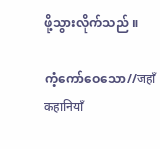ဖို့သွားလိုက်သည် ။

ကံ့ကော်ဝေသော//जहाँ कहानियाँ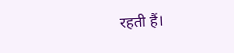रहती हैं।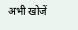अभी खोजें